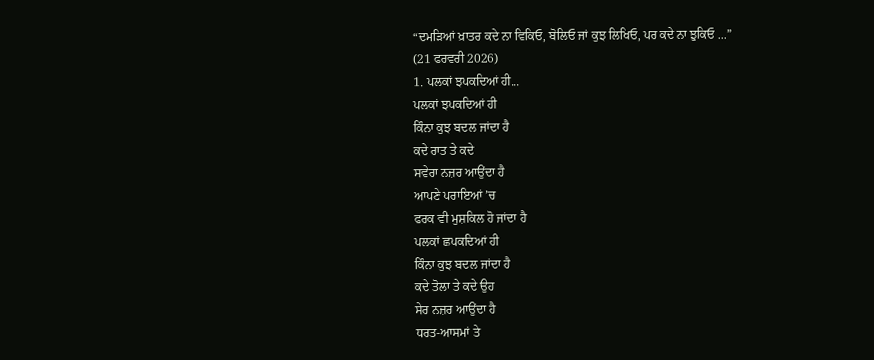“ਦਮੜਿਆਂ ਖ਼ਾਤਰ ਕਦੇ ਨਾ ਵਿਕਿਓ, ਬੋਲਿਓ ਜਾਂ ਕੁਝ ਲਿਖਿਓ, ਪਰ ਕਦੇ ਨਾ ਝੁਕਿਓ ...”
(21 ਫਰਵਰੀ 2026)
1. ਪਲਕਾਂ ਝਪਕਦਿਆਂ ਹੀ...
ਪਲਕਾਂ ਝਪਕਦਿਆਂ ਹੀ
ਕਿੰਨਾ ਕੁਝ ਬਦਲ ਜਾਂਦਾ ਹੈ
ਕਦੇ ਰਾਤ ਤੇ ਕਦੇ
ਸਵੇਰਾ ਨਜ਼ਰ ਆਉਂਦਾ ਹੈ
ਆਪਣੇ ਪਰਾਇਆਂ ’ਚ
ਫਰਕ ਵੀ ਮੁਸ਼ਕਿਲ ਹੋ ਜਾਂਦਾ ਹੈ
ਪਲਕਾਂ ਛਪਕਦਿਆਂ ਹੀ
ਕਿੰਨਾ ਕੁਝ ਬਦਲ ਜਾਂਦਾ ਹੈ
ਕਦੇ ਤੋਲਾ ਤੇ ਕਦੇ ਉਹ
ਸੇਰ ਨਜ਼ਰ ਆਉਂਦਾ ਹੈ
ਧਰਤ-ਆਸਮਾਂ ਤੇ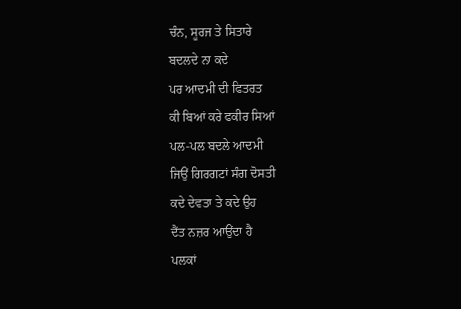ਚੰਨ, ਸੂਰਜ ਤੇ ਸਿਤਾਰੇ
ਬਦਲਦੇ ਨਾ ਕਦੇ
ਪਰ ਆਦਮੀ ਦੀ ਫਿਤਰਤ
ਕੀ ਬਿਆਂ ਕਰੇ ਫਕੀਰ ਸਿਆਂ
ਪਲ-ਪਲ ਬਦਲੇ ਆਦਮੀ
ਜਿਉਂ ਗਿਰਗਟਾਂ ਸੰਗ ਦੋਸਤੀ
ਕਦੇ ਦੇਵਤਾ ਤੇ ਕਦੇ ਉਹ
ਦੈਂਤ ਨਜ਼ਰ ਆਉਂਦਾ ਹੈ
ਪਲਕਾਂ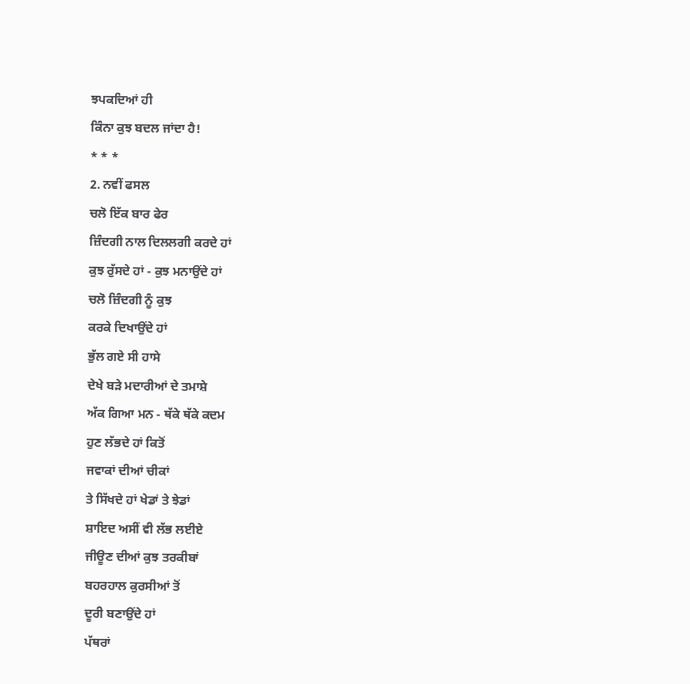ਝਪਕਦਿਆਂ ਹੀ
ਕਿੰਨਾ ਕੁਝ ਬਦਲ ਜਾਂਦਾ ਹੈ!
* * *
2. ਨਵੀਂ ਫਸਲ
ਚਲੋ ਇੱਕ ਬਾਰ ਫੇਰ
ਜ਼ਿੰਦਗੀ ਨਾਲ ਦਿਲਲਗੀ ਕਰਦੇ ਹਾਂ
ਕੁਝ ਰੁੱਸਦੇ ਹਾਂ - ਕੁਝ ਮਨਾਉਂਦੇ ਹਾਂ
ਚਲੋ ਜ਼ਿੰਦਗੀ ਨੂੰ ਕੁਝ
ਕਰਕੇ ਦਿਖਾਉਂਦੇ ਹਾਂ
ਭੁੱਲ ਗਏ ਸੀ ਹਾਸੇ
ਦੇਖੇ ਬੜੇ ਮਦਾਰੀਆਂ ਦੇ ਤਮਾਸ਼ੇ
ਅੱਕ ਗਿਆ ਮਨ - ਥੱਕੇ ਥੱਕੇ ਕਦਮ
ਹੁਣ ਲੱਭਦੇ ਹਾਂ ਕਿਤੋਂ
ਜਵਾਕਾਂ ਦੀਆਂ ਚੀਕਾਂ
ਤੇ ਸਿੱਖਦੇ ਹਾਂ ਖੇਡਾਂ ਤੇ ਝੇਡਾਂ
ਸ਼ਾਇਦ ਅਸੀਂ ਵੀ ਲੱਭ ਲਈਏ
ਜੀਊਣ ਦੀਆਂ ਕੁਝ ਤਰਕੀਬਾਂ
ਬਹਰਹਾਲ ਕੁਰਸੀਆਂ ਤੋਂ
ਦੂਰੀ ਬਣਾਉਂਦੇ ਹਾਂ
ਪੱਥਰਾਂ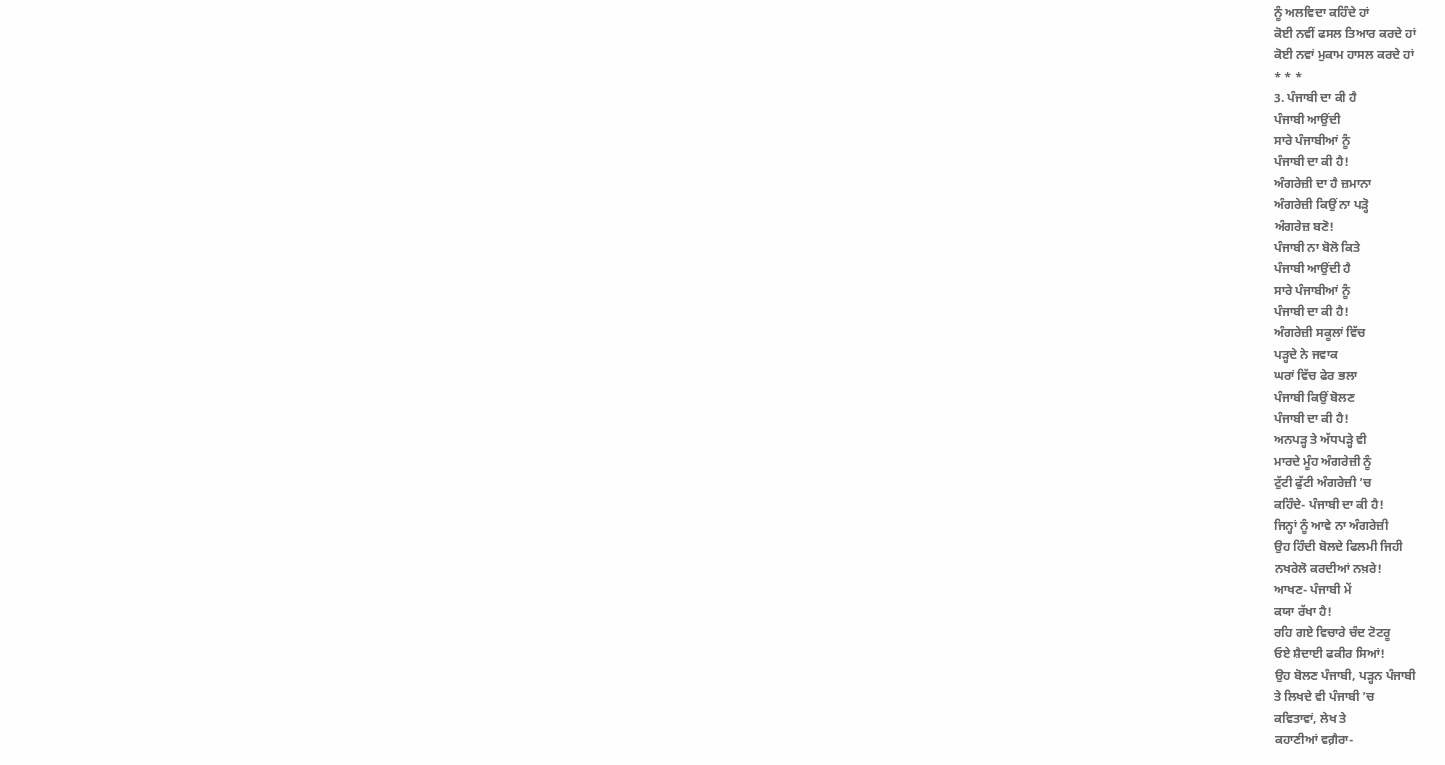ਨੂੰ ਅਲਵਿਦਾ ਕਹਿੰਦੇ ਹਾਂ
ਕੋਈ ਨਵੀਂ ਫਸਲ ਤਿਆਰ ਕਰਦੇ ਹਾਂ
ਕੋਈ ਨਵਾਂ ਮੁਕਾਮ ਹਾਸਲ ਕਰਦੇ ਹਾਂ
* * *
3. ਪੰਜਾਬੀ ਦਾ ਕੀ ਹੈ
ਪੰਜਾਬੀ ਆਉਂਦੀ
ਸਾਰੇ ਪੰਜਾਬੀਆਂ ਨੂੰ
ਪੰਜਾਬੀ ਦਾ ਕੀ ਹੈ!
ਅੰਗਰੇਜ਼ੀ ਦਾ ਹੈ ਜ਼ਮਾਨਾ
ਅੰਗਰੇਜ਼ੀ ਕਿਉਂ ਨਾ ਪੜ੍ਹੋ
ਅੰਗਰੇਜ਼ ਬਣੋ!
ਪੰਜਾਬੀ ਨਾ ਬੋਲੋ ਕਿਤੇ
ਪੰਜਾਬੀ ਆਉਂਦੀ ਹੈ
ਸਾਰੇ ਪੰਜਾਬੀਆਂ ਨੂੰ
ਪੰਜਾਬੀ ਦਾ ਕੀ ਹੈ!
ਅੰਗਰੇਜ਼ੀ ਸਕੂਲਾਂ ਵਿੱਚ
ਪੜ੍ਹਦੇ ਨੇ ਜਵਾਕ
ਘਰਾਂ ਵਿੱਚ ਫੇਰ ਭਲਾ
ਪੰਜਾਬੀ ਕਿਉਂ ਬੋਲਣ
ਪੰਜਾਬੀ ਦਾ ਕੀ ਹੈ!
ਅਨਪੜ੍ਹ ਤੇ ਅੱਧਪੜ੍ਹੇ ਵੀ
ਮਾਰਦੇ ਮੂੰਹ ਅੰਗਰੇਜ਼ੀ ਨੂੰ
ਟੁੱਟੀ ਫੁੱਟੀ ਅੰਗਰੇਜ਼ੀ ’ਚ
ਕਹਿੰਦੇ- ਪੰਜਾਬੀ ਦਾ ਕੀ ਹੈ!
ਜਿਨ੍ਹਾਂ ਨੂੰ ਆਵੇ ਨਾ ਅੰਗਰੇਜ਼ੀ
ਉਹ ਹਿੰਦੀ ਬੋਲਦੇ ਫਿਲਮੀ ਜਿਹੀ
ਨਖਰੇਲੋ ਕਰਦੀਆਂ ਨਖ਼ਰੇ!
ਆਖਣ- ਪੰਜਾਬੀ ਮੇਂ
ਕਯਾ ਰੱਖਾ ਹੈ!
ਰਹਿ ਗਏ ਵਿਚਾਰੇ ਚੰਦ ਟੋਟਰੂ
ਓਏ ਸ਼ੈਦਾਈ ਫਕੀਰ ਸਿਆਂ!
ਉਹ ਬੋਲਣ ਪੰਜਾਬੀ, ਪੜ੍ਹਨ ਪੰਜਾਬੀ
ਤੇ ਲਿਖਦੇ ਵੀ ਪੰਜਾਬੀ ’ਚ
ਕਵਿਤਾਵਾਂ, ਲੇਖ ਤੇ
ਕਹਾਣੀਆਂ ਵਗ਼ੈਰਾ-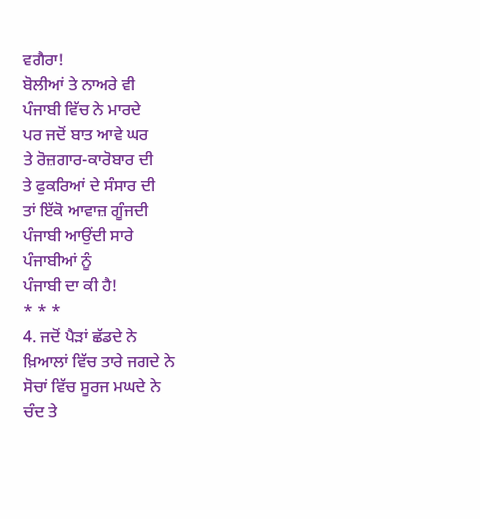ਵਗੈਰਾ!
ਬੋਲੀਆਂ ਤੇ ਨਾਅਰੇ ਵੀ
ਪੰਜਾਬੀ ਵਿੱਚ ਨੇ ਮਾਰਦੇ
ਪਰ ਜਦੋਂ ਬਾਤ ਆਵੇ ਘਰ
ਤੇ ਰੋਜ਼ਗਾਰ-ਕਾਰੋਬਾਰ ਦੀ
ਤੇ ਫੁਕਰਿਆਂ ਦੇ ਸੰਸਾਰ ਦੀ
ਤਾਂ ਇੱਕੋ ਆਵਾਜ਼ ਗੂੰਜਦੀ
ਪੰਜਾਬੀ ਆਉਂਦੀ ਸਾਰੇ
ਪੰਜਾਬੀਆਂ ਨੂੰ
ਪੰਜਾਬੀ ਦਾ ਕੀ ਹੈ!
* * *
4. ਜਦੋਂ ਪੈੜਾਂ ਛੱਡਦੇ ਨੇ
ਖ਼ਿਆਲਾਂ ਵਿੱਚ ਤਾਰੇ ਜਗਦੇ ਨੇ
ਸੋਚਾਂ ਵਿੱਚ ਸੂਰਜ ਮਘਦੇ ਨੇ
ਚੰਦ ਤੇ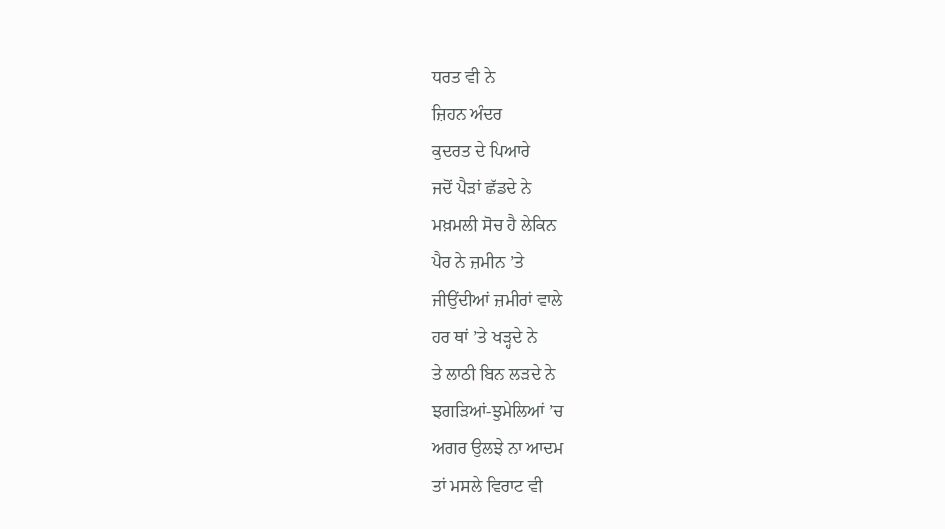ਧਰਤ ਵੀ ਨੇ
ਜ਼ਿਹਨ ਅੰਦਰ
ਕੁਦਰਤ ਦੇ ਪਿਆਰੇ
ਜਦੋਂ ਪੈੜਾਂ ਛੱਡਦੇ ਨੇ
ਮਖ਼ਮਲੀ ਸੋਚ ਹੈ ਲੇਕਿਨ
ਪੈਰ ਨੇ ਜ਼ਮੀਨ ’ਤੇ
ਜੀਉਂਦੀਆਂ ਜ਼ਮੀਰਾਂ ਵਾਲੇ
ਹਰ ਥਾਂ ’ਤੇ ਖੜ੍ਹਦੇ ਨੇ
ਤੇ ਲਾਠੀ ਬਿਨ ਲੜਦੇ ਨੇ
ਝਗੜਿਆਂ-ਝੁਮੇਲਿਆਂ ’ਚ
ਅਗਰ ਉਲਝੇ ਨਾ ਆਦਮ
ਤਾਂ ਮਸਲੇ ਵਿਰਾਟ ਵੀ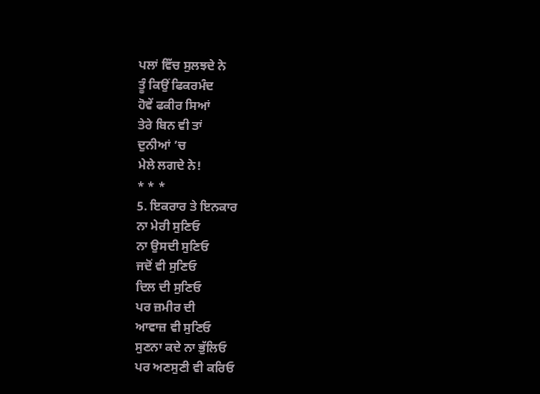ਪਲਾਂ ਵਿੱਚ ਸੁਲਝਦੇ ਨੇ
ਤੂੰ ਕਿਉਂ ਫਿਕਰਮੰਦ
ਹੋਵੇਂ ਫਕੀਰ ਸਿਆਂ
ਤੇਰੇ ਬਿਨ ਵੀ ਤਾਂ
ਦੁਨੀਆਂ ’ਚ
ਮੇਲੇ ਲਗਦੇ ਨੇ!
* * *
5. ਇਕਰਾਰ ਤੇ ਇਨਕਾਰ
ਨਾ ਮੇਰੀ ਸੁਣਿਓ
ਨਾ ਉਸਦੀ ਸੁਣਿਓ
ਜਦੋਂ ਵੀ ਸੁਣਿਓ
ਦਿਲ ਦੀ ਸੁਣਿਓ
ਪਰ ਜ਼ਮੀਰ ਦੀ
ਆਵਾਜ਼ ਵੀ ਸੁਣਿਓ
ਸੁਣਨਾ ਕਦੇ ਨਾ ਭੁੱਲਿਓ
ਪਰ ਅਣਸੁਣੀ ਵੀ ਕਰਿਓ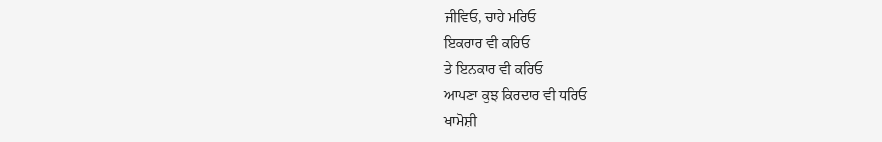ਜੀਵਿਓ, ਚਾਹੇ ਮਰਿਓ
ਇਕਰਾਰ ਵੀ ਕਰਿਓ
ਤੇ ਇਨਕਾਰ ਵੀ ਕਰਿਓ
ਆਪਣਾ ਕੁਝ ਕਿਰਦਾਰ ਵੀ ਧਰਿਓ
ਖਾਮੋਸ਼ੀ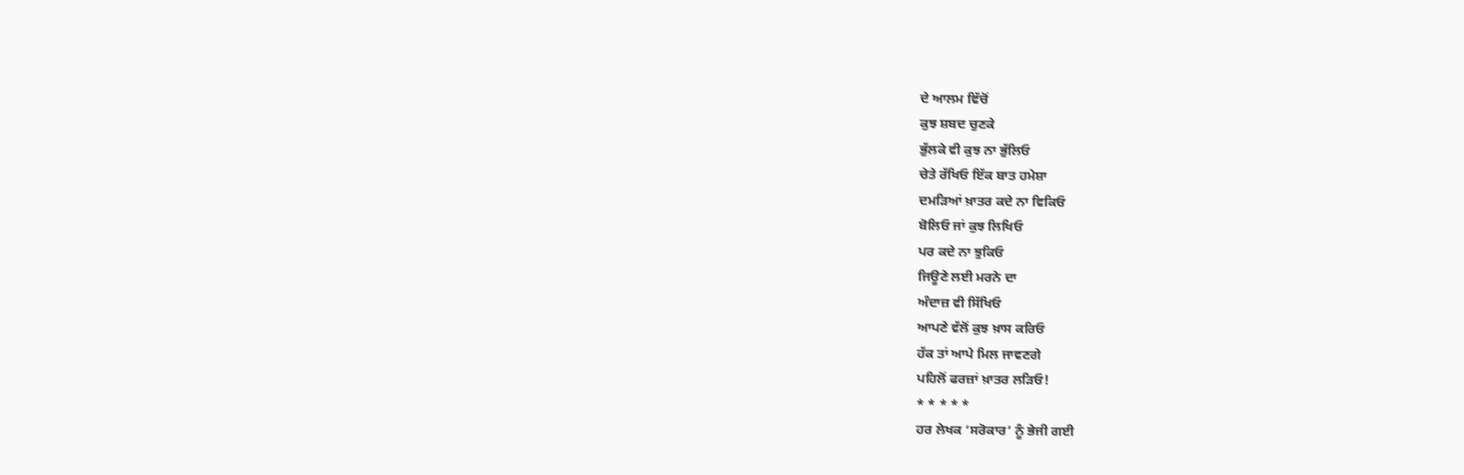ਦੇ ਆਲਮ ਵਿੱਚੋਂ
ਕੁਝ ਸ਼ਬਦ ਚੁਣਕੇ
ਭੁੱਲਕੇ ਵੀ ਕੁਝ ਨਾ ਭੁੱਲਿਓ
ਚੇਤੇ ਰੱਖਿਓ ਇੱਕ ਬਾਤ ਹਮੇਸ਼ਾ
ਦਮੜਿਆਂ ਖ਼ਾਤਰ ਕਦੇ ਨਾ ਵਿਕਿਓ
ਬੋਲਿਓ ਜਾਂ ਕੁਝ ਲਿਖਿਓ
ਪਰ ਕਦੇ ਨਾ ਝੁਕਿਓ
ਜਿਊਣੇ ਲਈ ਮਰਨੇ ਦਾ
ਅੰਦਾਜ਼ ਵੀ ਸਿੱਖਿਓ
ਆਪਣੇ ਵੱਲੋਂ ਕੁਝ ਖ਼ਾਸ ਕਰਿਓ
ਹੱਕ ਤਾਂ ਆਪੇ ਮਿਲ ਜਾਵਣਗੇ
ਪਹਿਲੋਂ ਫਰਜ਼ਾਂ ਖ਼ਾਤਰ ਲੜਿਓ!
* * * * *
ਹਰ ਲੇਖਕ ‘ਸਰੋਕਾਰ’ ਨੂੰ ਭੇਜੀ ਗਈ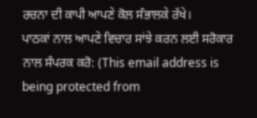ਰਚਨਾ ਦੀ ਕਾਪੀ ਆਪਣੇ ਕੋਲ ਸੰਭਾਲਕੇ ਰੱਖੇ।
ਪਾਠਕਾਂ ਨਾਲ ਆਪਣੇ ਵਿਚਾਰ ਸਾਂਝੇ ਕਰਨ ਲਈ ਸਰੋਕਾਰ ਨਾਲ ਸੰਪਰਕ ਕਰੋ: (This email address is being protected from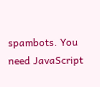spambots. You need JavaScript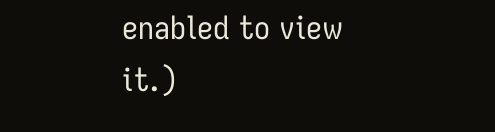enabled to view it.)